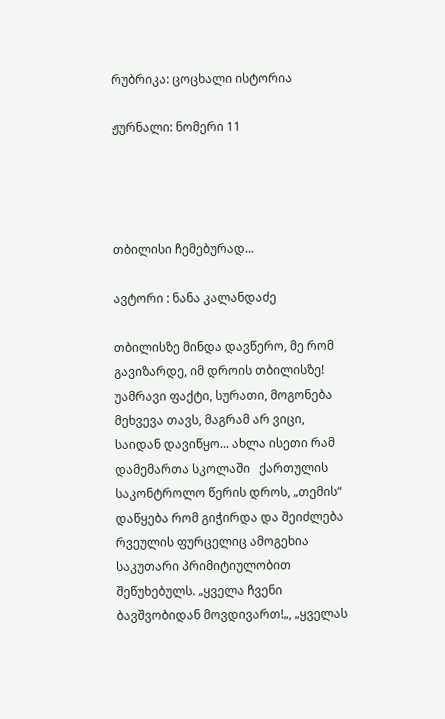რუბრიკა: ცოცხალი ისტორია

ჟურნალი: ნომერი 11




თბილისი ჩემებურად...

ავტორი : ნანა კალანდაძე

თბილისზე მინდა დავწერო, მე რომ გავიზარდე, იმ დროის თბილისზე!   უამრავი ფაქტი, სურათი, მოგონება  მეხვევა თავს, მაგრამ არ ვიცი, საიდან დავიწყო... ახლა ისეთი რამ დამემართა სკოლაში   ქართულის საკონტროლო წერის დროს, „თემის“ დაწყება რომ გიჭირდა და შეიძლება რვეულის ფურცელიც ამოგეხია საკუთარი პრიმიტიულობით   შეწუხებულს. „ყველა ჩვენი ბავშვობიდან მოვდივართ!„, „ყველას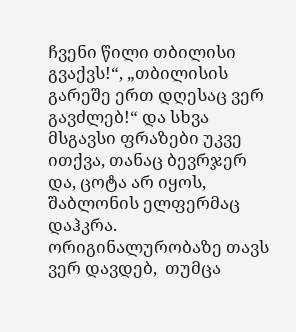ჩვენი წილი თბილისი გვაქვს!“, „თბილისის გარეშე ერთ დღესაც ვერ გავძლებ!“ და სხვა მსგავსი ფრაზები უკვე ითქვა, თანაც ბევრჯერ და, ცოტა არ იყოს, შაბლონის ელფერმაც დაჰკრა. ორიგინალურობაზე თავს ვერ დავდებ,  თუმცა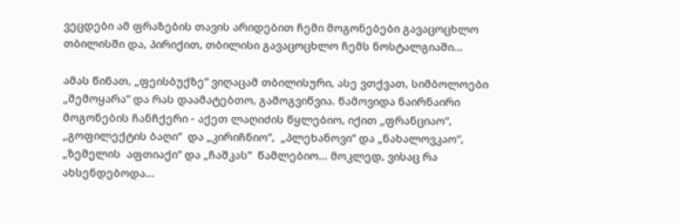ვეცდები ამ ფრაზების თავის არიდებით ჩემი მოგონებები გავაცოცხლო თბილისში და, პირიქით, თბილისი გავაცოცხლო ჩემს ნოსტალგიაში...

ამას წინათ, „ფეისბუქზე“ ვიღაცამ თბილისური, ასე ვთქვათ, სიმბოლოები „შემოყარა“ და რას დაამატებთო, გამოგვიწვია. წამოვიდა ნაირნაირი მოგონების ჩანჩქერი - აქეთ ლაღიძის წყლებიო, იქით „ფრანციაო“, „გოფილექტის ბაღი“  და „კირიჩნიო“,  „პლეხანოვი“ და „ნახალოვკაო“, „ზემელის  აფთიაქი“ და „ჩაშკას“  წამლებიო... მოკლედ, ვისაც რა ახსენდებოდა...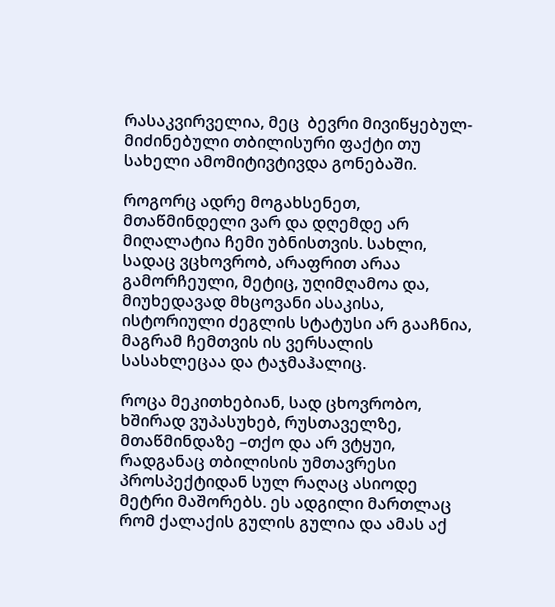რასაკვირველია, მეც  ბევრი მივიწყებულ-მიძინებული თბილისური ფაქტი თუ სახელი ამომიტივტივდა გონებაში.

როგორც ადრე მოგახსენეთ, მთაწმინდელი ვარ და დღემდე არ მიღალატია ჩემი უბნისთვის. სახლი, სადაც ვცხოვრობ, არაფრით არაა გამორჩეული, მეტიც, უღიმღამოა და, მიუხედავად მხცოვანი ასაკისა, ისტორიული ძეგლის სტატუსი არ გააჩნია, მაგრამ ჩემთვის ის ვერსალის სასახლეცაა და ტაჯმაჰალიც.

როცა მეკითხებიან, სად ცხოვრობო, ხშირად ვუპასუხებ, რუსთაველზე, მთაწმინდაზე –თქო და არ ვტყუი, რადგანაც თბილისის უმთავრესი  პროსპექტიდან სულ რაღაც ასიოდე მეტრი მაშორებს. ეს ადგილი მართლაც რომ ქალაქის გულის გულია და ამას აქ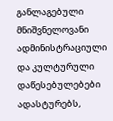განლაგებული  მნიშვნელოვანი ადმინისტრაციული და კულტურული დაწესებულებები ადასტურებს,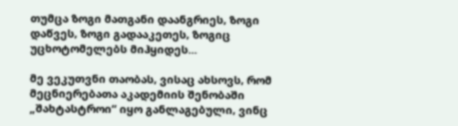თუმცა ზოგი მათგანი დაანგრიეს, ზოგი დაწვეს, ზოგი გადააკეთეს, ზოგიც უცხოტომელებს მიჰყიდეს...

მე ვეკუთვნი თაობას, ვისაც ახსოვს, რომ მეცნიერებათა აკადემიის შენობაში „შახტასტროი“ იყო განლაგებული, ვინც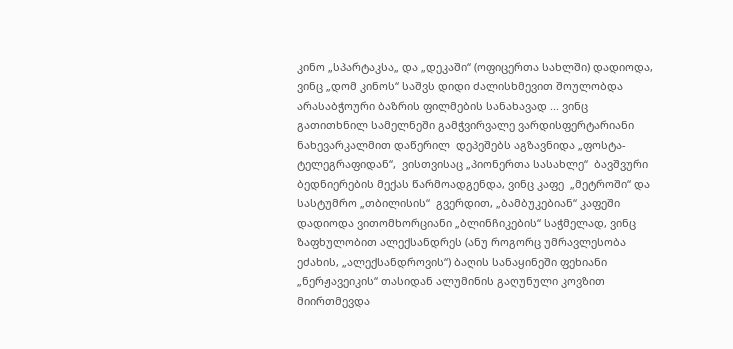კინო „სპარტაკსა„ და „დეკაში“ (ოფიცერთა სახლში) დადიოდა, ვინც „დომ კინოს“ საშვს დიდი ძალისხმევით შოულობდა არასაბჭოური ბაზრის ფილმების სანახავად ... ვინც გათითხნილ სამელნეში გამჭვირვალე ვარდისფერტარიანი ნახევარკალმით დაწერილ  დეპეშებს აგზავნიდა „ფოსტა-ტელეგრაფიდან“,  ვისთვისაც „პიონერთა სასახლე“  ბავშვური ბედნიერების მექას წარმოადგენდა, ვინც კაფე  „მეტროში“ და სასტუმრო „თბილისის“  გვერდით, „ბამბუკებიან“ კაფეში დადიოდა ვითომხორციანი „ბლინჩიკების“ საჭმელად, ვინც ზაფხულობით ალექსანდრეს (ანუ როგორც უმრავლესობა ეძახის, „ალექსანდროვის“) ბაღის სანაყინეში ფეხიანი „ნერჟავეიკის“ თასიდან ალუმინის გაღუნული კოვზით მიირთმევდა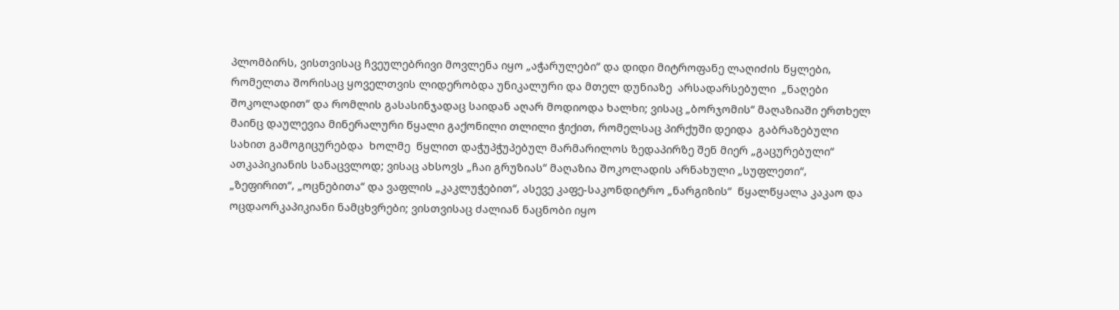პლომბირს, ვისთვისაც ჩვეულებრივი მოვლენა იყო „აჭარულები“ და დიდი მიტროფანე ლაღიძის წყლები, რომელთა შორისაც ყოველთვის ლიდერობდა უნიკალური და მთელ დუნიაზე  არსადარსებული  „ნაღები შოკოლადით“ და რომლის გასასინჯადაც საიდან აღარ მოდიოდა ხალხი; ვისაც „ბორჯომის“ მაღაზიაში ერთხელ მაინც დაულევია მინერალური წყალი გაქონილი თლილი ჭიქით, რომელსაც პირქუში დეიდა  გაბრაზებული სახით გამოგიცურებდა  ხოლმე  წყლით დაჭუპჭუპებულ მარმარილოს ზედაპირზე შენ მიერ „გაცურებული“ ათკაპიკიანის სანაცვლოდ; ვისაც ახსოვს „ჩაი გრუზიას“ მაღაზია შოკოლადის არნახული „სუფლეთი“, „ზეფირით“, „ოცნებითა“ და ვაფლის „კაკლუჭებით“, ასევე კაფე-საკონდიტრო „ნარგიზის“  წყალწყალა კაკაო და ოცდაორკაპიკიანი ნამცხვრები; ვისთვისაც ძალიან ნაცნობი იყო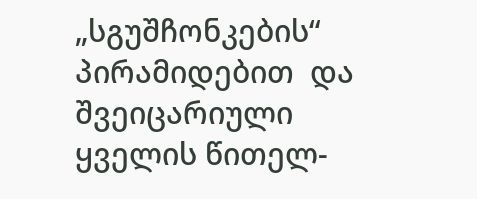„სგუშჩონკების“  პირამიდებით  და შვეიცარიული ყველის წითელ-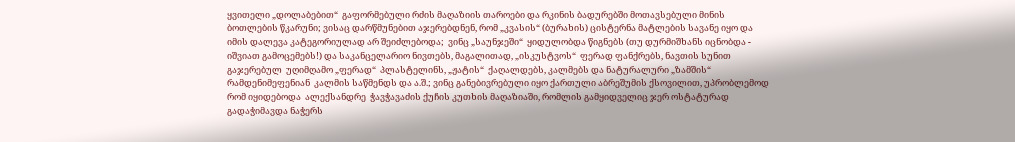ყვითელი „დოლაბებით“  გაფორმებული რძის მაღაზიის თაროები და რკინის ბადურებში მოთავსებული მინის ბოთლების წკარუნი; ვისაც დარწმუნებით აჯერებდნენ, რომ „კვასის“ (ბურახის) ცისტერნა მატლების სავანე იყო და იმის დალევა კატეგორიულად არ შეიძლებოდა;  ვინც „საუნჯეში“  ყიდულობდა წიგნებს (თუ დურმიშხანს იცნობდა - იშვიათ გამოცემებს!) და საკანცელარიო ნივთებს, მაგალითად, „ისკუსტვოს“  ფერად ფანქრებს, ნავთის სუნით გაჯერებულ  უღიმღამო „ფერად“  პლასტელინს, „ჟატის“  ქაღალდებს, კალმებს და ნატურალური „ზამშის“  რამდენიმეფენიან  კალმის საწმენდს და ა.შ.; ვინც განებივრებული იყო ქართული აბრეშუმის ქსოვილით, უპრობლემოდ რომ იყიდებოდა  ალექსანდრე  ჭავჭავაძის ქუჩის კუთხის მაღაზიაში, რომლის გამყიდველიც ჯერ ოსტატურად გადაჭიმავდა ნაჭერს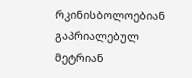რკინისბოლოებიან გაპრიალებულ მეტრიან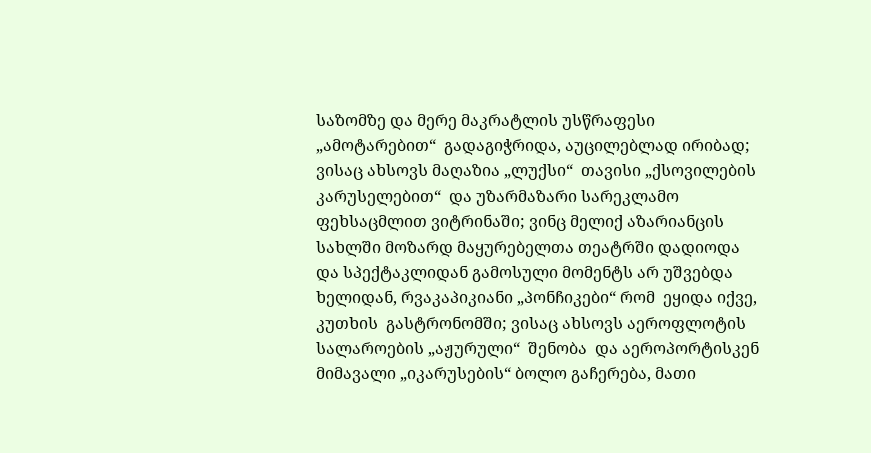საზომზე და მერე მაკრატლის უსწრაფესი „ამოტარებით“  გადაგიჭრიდა, აუცილებლად ირიბად; ვისაც ახსოვს მაღაზია „ლუქსი“  თავისი „ქსოვილების კარუსელებით“  და უზარმაზარი სარეკლამო ფეხსაცმლით ვიტრინაში; ვინც მელიქ აზარიანცის სახლში მოზარდ მაყურებელთა თეატრში დადიოდა და სპექტაკლიდან გამოსული მომენტს არ უშვებდა ხელიდან, რვაკაპიკიანი „პონჩიკები“ რომ  ეყიდა იქვე, კუთხის  გასტრონომში; ვისაც ახსოვს აეროფლოტის სალაროების „აჟურული“  შენობა  და აეროპორტისკენ მიმავალი „იკარუსების“ ბოლო გაჩერება, მათი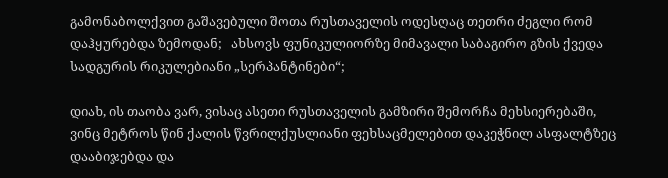გამონაბოლქვით გაშავებული შოთა რუსთაველის ოდესღაც თეთრი ძეგლი რომ დაჰყურებდა ზემოდან;   ახსოვს ფუნიკულიორზე მიმავალი საბაგირო გზის ქვედა სადგურის რიკულებიანი „სერპანტინები“;

დიახ, ის თაობა ვარ, ვისაც ასეთი რუსთაველის გამზირი შემორჩა მეხსიერებაში, ვინც მეტროს წინ ქალის წვრილქუსლიანი ფეხსაცმელებით დაკეჭნილ ასფალტზეც დააბიჯებდა და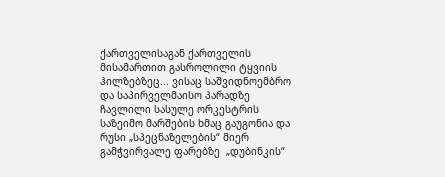ქართველისაგან ქართველის მისამართით გასროლილი ტყვიის ჰილზებზეც... ვისაც საშვიდნოემბრო და საპირველმაისო პარადზე ჩავლილი სასულე ორკესტრის საზეიმო მარშების ხმაც გაუგონია და რუსი „სპეცნაზელების“ მიერ გამჭვირვალე ფარებზე  „დუბინკის“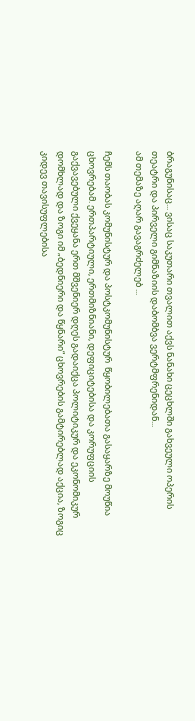ბრაგუნისაც... ვისაც საკუთარი თვალით აქვს ნანახი ცეცხლში გახვეული ოპერის თეატრი და პირველი გიმნაზიის დაბომბვა ვერტმფრენიდან...
ამ თემაზე აღარ გავაგრძელებ ...

ჩემს თაობას კომუნისტურ და პოსტკომუნისტურ  წყობილებათა გასაყარზე მოუწია ცხოვრებამ. ერთპარტიული, ერთმიზნიანი, დეფიციტებისა და კორუფციის გაქვავებული ქვეყანა ერთ მშვენიერ დღეს გადაიქცა პოლიტიკურ და ეკონომიკურ დომხლად და ზოგი იმ „ბედნიერი და წყნარი“ ცხოვრების გამტირებლად აქცია, ზოგიც კიდევ თავისუფლებისა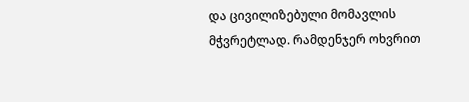და ცივილიზებული მომავლის მჭვრეტლად. რამდენჯერ ოხვრით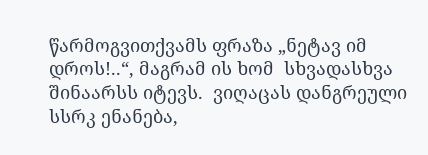წარმოგვითქვამს ფრაზა „ნეტავ იმ დროს!..“, მაგრამ ის ხომ  სხვადასხვა შინაარსს იტევს.  ვიღაცას დანგრეული სსრკ ენანება,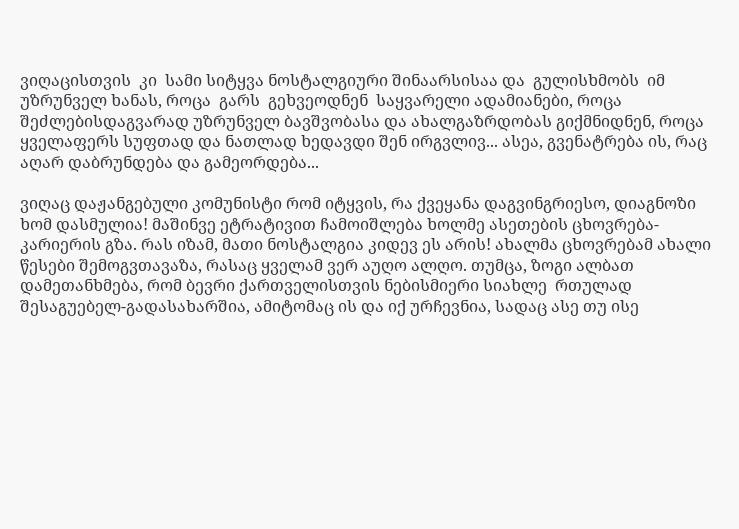ვიღაცისთვის  კი  სამი სიტყვა ნოსტალგიური შინაარსისაა და  გულისხმობს  იმ უზრუნველ ხანას, როცა  გარს  გეხვეოდნენ  საყვარელი ადამიანები, როცა შეძლებისდაგვარად უზრუნველ ბავშვობასა და ახალგაზრდობას გიქმნიდნენ, როცა ყველაფერს სუფთად და ნათლად ხედავდი შენ ირგვლივ... ასეა, გვენატრება ის, რაც აღარ დაბრუნდება და გამეორდება...

ვიღაც დაჟანგებული კომუნისტი რომ იტყვის, რა ქვეყანა დაგვინგრიესო, დიაგნოზი  ხომ დასმულია! მაშინვე ეტრატივით ჩამოიშლება ხოლმე ასეთების ცხოვრება-კარიერის გზა. რას იზამ, მათი ნოსტალგია კიდევ ეს არის! ახალმა ცხოვრებამ ახალი წესები შემოგვთავაზა, რასაც ყველამ ვერ აუღო ალღო. თუმცა, ზოგი ალბათ დამეთანხმება, რომ ბევრი ქართველისთვის ნებისმიერი სიახლე  რთულად შესაგუებელ-გადასახარშია, ამიტომაც ის და იქ ურჩევნია, სადაც ასე თუ ისე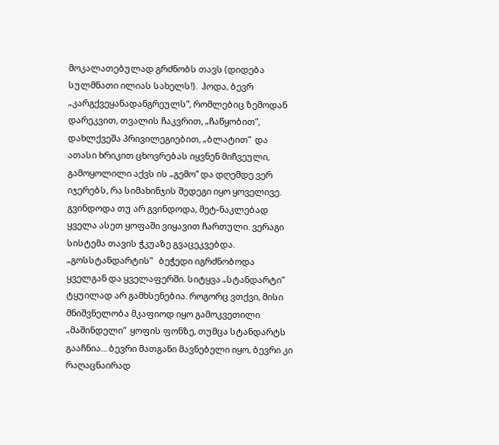მოკალათებულად გრძნობს თავს (დიდება სულმნათი ილიას სახელს!).  ჰოდა, ბევრ „კარგქვეყანადანგრეულს“, რომლებიც ზემოდან დარეკვით, თვალის ჩაკვრით, „ჩაწყობით“, დახლქვეშა პრივილეგიებით, „ბლატით“  და ათასი ხრიკით ცხოვრებას იყვნენ მიჩვეული, გამოყოლილი აქვს ის „გემო“ და დღემდე ვერ იჯერებს, რა სიმახინჯის შედეგი იყო ყოველივე. გვინდოდა თუ არ გვინდოდა, მეტ-ნაკლებად ყველა ასეთ ყოფაში ვიყავით ჩართული. ვერაგი სისტემა თავის ჭკუაზე გვაცეკვებდა.  „გოსსტანდარტის“   ბეჭედი იგრძნობოდა ყველგან და ყველაფერში. სიტყვა „სტანდარტი“ ტყუილად არ გამხსენებია. როგორც ვთქვი, მისი მნიშვნელობა მკაფიოდ იყო გამოკვეთილი „მაშინდელი“  ყოფის ფონზე, თუმცა სტანდარტს გააჩნია... ბევრი მათგანი მავნებელი იყო, ბევრი კი რაღაცნაირად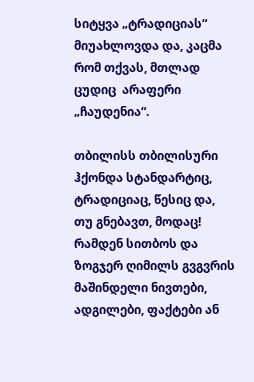სიტყვა „ტრადიციას“  მიუახლოვდა და, კაცმა რომ თქვას, მთლად ცუდიც  არაფერი „ჩაუდენია“.

თბილისს თბილისური ჰქონდა სტანდარტიც, ტრადიციაც, წესიც და, თუ გნებავთ, მოდაც! რამდენ სითბოს და ზოგჯერ ღიმილს გვგვრის მაშინდელი ნივთები, ადგილები, ფაქტები ან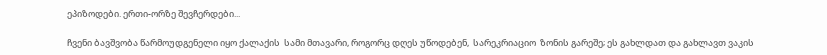ეპიზოდები. ერთი-ორზე შევჩერდები...

ჩვენი ბავშვობა წარმოუდგენელი იყო ქალაქის  სამი მთავარი, როგორც დღეს უწოდებენ,  სარეკრიაციო  ზონის გარეშე; ეს გახლდათ და გახლავთ ვაკის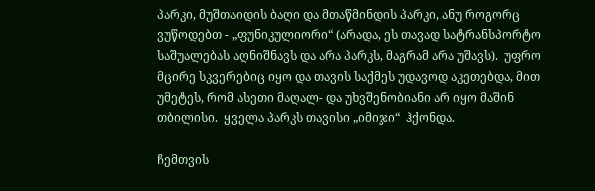პარკი, მუშთაიდის ბაღი და მთაწმინდის პარკი, ანუ როგორც ვუწოდებთ - „ფუნიკულიორი“ (არადა, ეს თავად სატრანსპორტო საშუალებას აღნიშნავს და არა პარკს, მაგრამ არა უშავს).  უფრო მცირე სკვერებიც იყო და თავის საქმეს უდავოდ აკეთებდა, მით უმეტეს, რომ ასეთი მაღალ- და უხვშენობიანი არ იყო მაშინ თბილისი.  ყველა პარკს თავისი „იმიჯი“  ჰქონდა.

ჩემთვის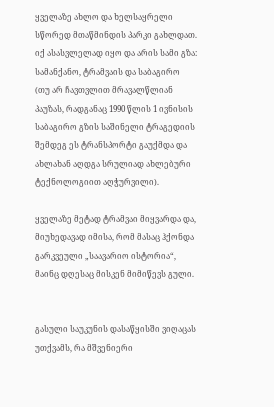ყველაზე ახლო და ხელსაყრელი  სწორედ მთაწმინდის პარკი გახლდათ. იქ ასასვლელად იყო და არის სამი გზა: სამანქანო, ტრამვაის და საბაგირო  (თუ არ ჩავთვლით მრავალწლიან პაუზას, რადგანაც 1990 წლის 1 ივნისის საბაგირო გზის საშინელი ტრაგედიის შემდეგ ეს ტრანსპორტი გაუქმდა და ახლახან აღდგა სრულიად ახლებური ტექნოლოგიით აღჭურვილი).

ყველაზე მეტად ტრამვაი მიყვარდა და, მიუხედავად იმისა, რომ მასაც ჰქონდა გარკვეული „საავარიო ისტორია“, მაინც დღესაც მისკენ მიმიწევს გული.


გასული საუკუნის დასაწყისში ვიღაცას უთქვამს, რა მშვენიერი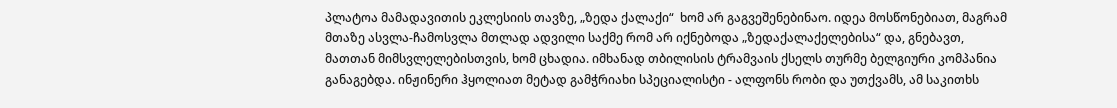პლატოა მამადავითის ეკლესიის თავზე, „ზედა ქალაქი“  ხომ არ გაგვეშენებინაო. იდეა მოსწონებიათ, მაგრამ მთაზე ასვლა-ჩამოსვლა მთლად ადვილი საქმე რომ არ იქნებოდა „ზედაქალაქელებისა“ და, გნებავთ, მათთან მიმსვლელებისთვის, ხომ ცხადია. იმხანად თბილისის ტრამვაის ქსელს თურმე ბელგიური კომპანია განაგებდა. ინჟინერი ჰყოლიათ მეტად გამჭრიახი სპეციალისტი - ალფონს რობი და უთქვამს, ამ საკითხს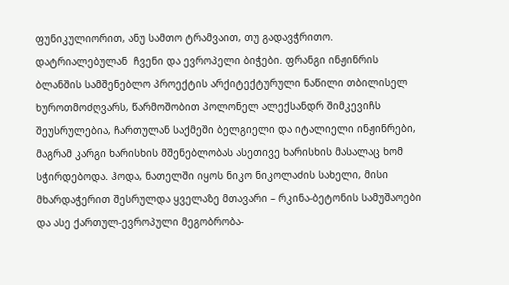ფუნიკულიორით, ანუ სამთო ტრამვაით, თუ გადავჭრითო. დატრიალებულან  ჩვენი და ევროპელი ბიჭები. ფრანგი ინჟინრის ბლანშის სამშენებლო პროექტის არქიტექტურული ნაწილი თბილისელ ხუროთმოძღვარს, წარმოშობით პოლონელ ალექსანდრ შიმკევიჩს შეუსრულებია, ჩართულან საქმეში ბელგიელი და იტალიელი ინჟინრები, მაგრამ კარგი ხარისხის მშენებლობას ასეთივე ხარისხის მასალაც ხომ სჭირდებოდა. ჰოდა, ნათელში იყოს ნიკო ნიკოლაძის სახელი, მისი მხარდაჭერით შესრულდა ყველაზე მთავარი – რკინა-ბეტონის სამუშაოები და ასე ქართულ-ევროპული მეგობრობა-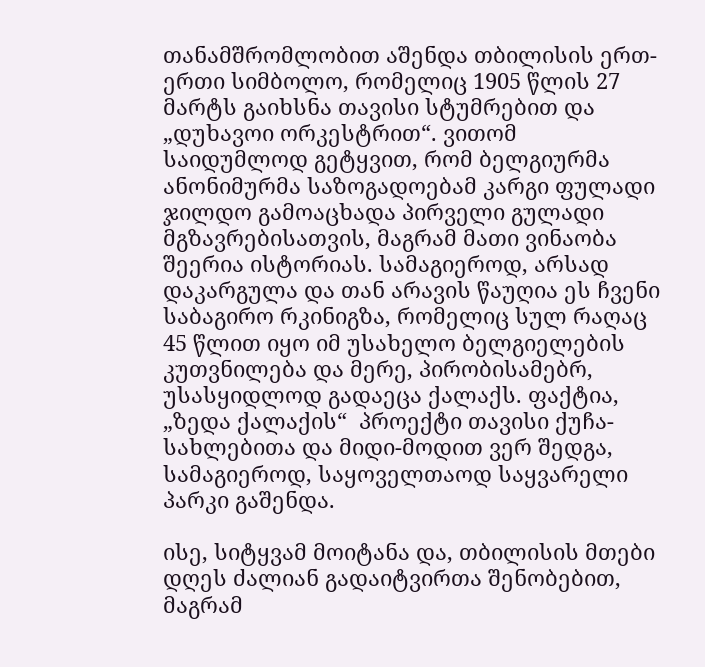თანამშრომლობით აშენდა თბილისის ერთ-ერთი სიმბოლო, რომელიც 1905 წლის 27 მარტს გაიხსნა თავისი სტუმრებით და „დუხავოი ორკესტრით“. ვითომ საიდუმლოდ გეტყვით, რომ ბელგიურმა ანონიმურმა საზოგადოებამ კარგი ფულადი ჯილდო გამოაცხადა პირველი გულადი მგზავრებისათვის, მაგრამ მათი ვინაობა შეერია ისტორიას. სამაგიეროდ, არსად დაკარგულა და თან არავის წაუღია ეს ჩვენი საბაგირო რკინიგზა, რომელიც სულ რაღაც 45 წლით იყო იმ უსახელო ბელგიელების კუთვნილება და მერე, პირობისამებრ, უსასყიდლოდ გადაეცა ქალაქს. ფაქტია, „ზედა ქალაქის“  პროექტი თავისი ქუჩა-სახლებითა და მიდი-მოდით ვერ შედგა, სამაგიეროდ, საყოველთაოდ საყვარელი პარკი გაშენდა.

ისე, სიტყვამ მოიტანა და, თბილისის მთები დღეს ძალიან გადაიტვირთა შენობებით, მაგრამ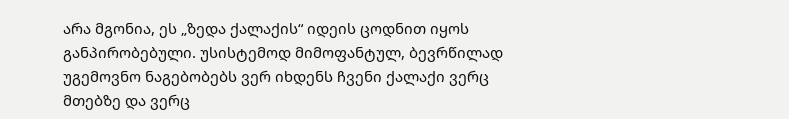არა მგონია, ეს „ზედა ქალაქის“ იდეის ცოდნით იყოს განპირობებული. უსისტემოდ მიმოფანტულ, ბევრწილად უგემოვნო ნაგებობებს ვერ იხდენს ჩვენი ქალაქი ვერც მთებზე და ვერც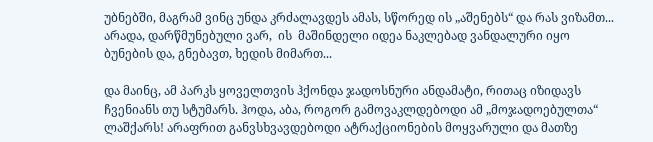უბნებში, მაგრამ ვინც უნდა კრძალავდეს ამას, სწორედ ის „აშენებს“ და რას ვიზამთ... არადა, დარწმუნებული ვარ,  ის  მაშინდელი იდეა ნაკლებად ვანდალური იყო ბუნების და, გნებავთ, ხედის მიმართ...

და მაინც, ამ პარკს ყოველთვის ჰქონდა ჯადოსნური ანდამატი, რითაც იზიდავს ჩვენიანს თუ სტუმარს. ჰოდა, აბა, როგორ გამოვაკლდებოდი ამ „მოჯადოებულთა“ ლაშქარს! არაფრით განვსხვავდებოდი ატრაქციონების მოყვარული და მათზე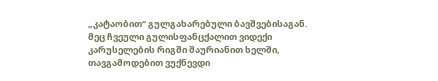„კატაობით“ გულგახარებული ბავშვებისაგან. მეც ჩვეული გულისფანცქალით ვიდექი კარუსელების რიგში შაურიანით ხელში, თავგამოდებით ვუქნევდი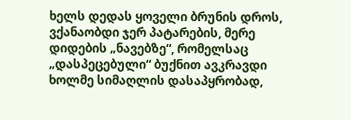ხელს დედას ყოველი ბრუნის დროს, ვქანაობდი ჯერ პატარების, მერე დიდების „ნავებზე“, რომელსაც „დასპეცებული“ ბუქნით ავკრავდი ხოლმე სიმაღლის დასაპყრობად,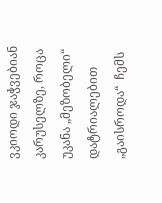ვკიოდი ჯაჭვებიან კარუსელზე, როცა უკანა „მეზობელი“ დატრიალებით „გაისროდა“  ჩემს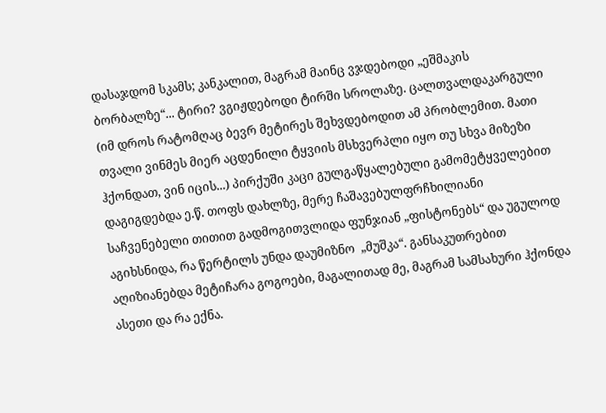დასაჯდომ სკამს; კანკალით, მაგრამ მაინც ვჯდებოდი „ეშმაკის ბორბალზე“... ტირი? ვგიჟდებოდი ტირში სროლაზე. ცალთვალდაკარგული (იმ დროს რატომღაც ბევრ მეტირეს შეხვდებოდით ამ პრობლემით. მათი თვალი ვინმეს მიერ აცდენილი ტყვიის მსხვერპლი იყო თუ სხვა მიზეზი ჰქონდათ, ვინ იცის...) პირქუში კაცი გულგაწყალებული გამომეტყველებით დაგიგდებდა ე.წ. თოფს დახლზე, მერე ჩაშავებულფრჩხილიანი საჩვენებელი თითით გადმოგითვლიდა ფუნჯიან „ფისტონებს“ და უგულოდ აგიხსნიდა, რა წერტილს უნდა დაუმიზნო  „მუშკა“. განსაკუთრებით აღიზიანებდა მეტიჩარა გოგოები, მაგალითად მე, მაგრამ სამსახური ჰქონდა ასეთი და რა ექნა.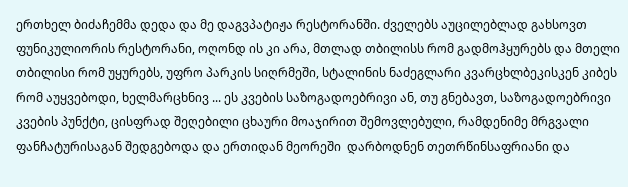ერთხელ ბიძაჩემმა დედა და მე დაგვპატიჟა რესტორანში. ძველებს აუცილებლად გახსოვთ ფუნიკულიორის რესტორანი, ოღონდ ის კი არა, მთლად თბილისს რომ გადმოჰყურებს და მთელი თბილისი რომ უყურებს, უფრო პარკის სიღრმეში, სტალინის ნაძეგლარი კვარცხლბეკისკენ კიბეს რომ აუყვებოდი, ხელმარცხნივ ... ეს კვების საზოგადოებრივი ან, თუ გნებავთ, საზოგადოებრივი კვების პუნქტი, ცისფრად შეღებილი ცხაური მოაჯირით შემოვლებული, რამდენიმე მრგვალი ფანჩატურისაგან შედგებოდა და ერთიდან მეორეში  დარბოდნენ თეთრწინსაფრიანი და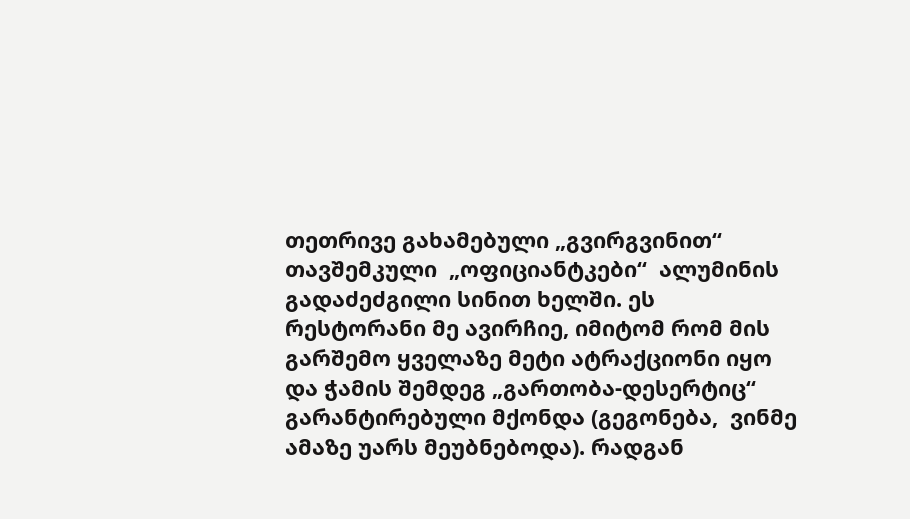თეთრივე გახამებული „გვირგვინით“ თავშემკული  „ოფიციანტკები“  ალუმინის გადაძეძგილი სინით ხელში. ეს რესტორანი მე ავირჩიე, იმიტომ რომ მის გარშემო ყველაზე მეტი ატრაქციონი იყო და ჭამის შემდეგ „გართობა-დესერტიც“ გარანტირებული მქონდა (გეგონება,  ვინმე ამაზე უარს მეუბნებოდა). რადგან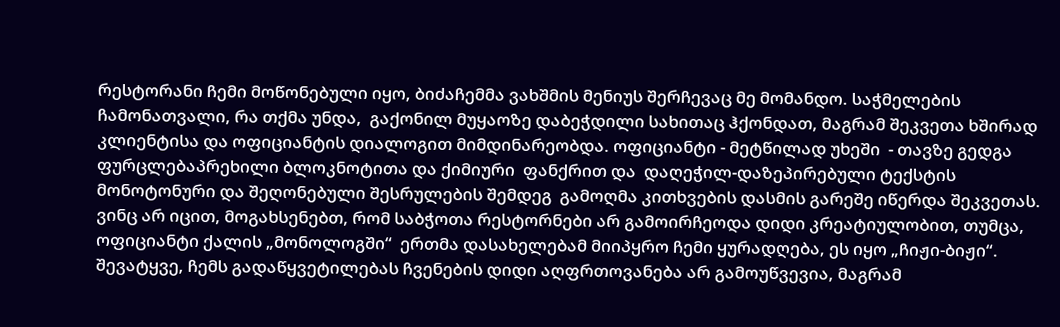რესტორანი ჩემი მოწონებული იყო, ბიძაჩემმა ვახშმის მენიუს შერჩევაც მე მომანდო. საჭმელების ჩამონათვალი, რა თქმა უნდა,  გაქონილ მუყაოზე დაბეჭდილი სახითაც ჰქონდათ, მაგრამ შეკვეთა ხშირად კლიენტისა და ოფიციანტის დიალოგით მიმდინარეობდა. ოფიციანტი - მეტწილად უხეში  - თავზე გედგა ფურცლებაპრეხილი ბლოკნოტითა და ქიმიური  ფანქრით და  დაღეჭილ-დაზეპირებული ტექსტის მონოტონური და შეღონებული შესრულების შემდეგ  გამოღმა კითხვების დასმის გარეშე იწერდა შეკვეთას.    ვინც არ იცით, მოგახსენებთ, რომ საბჭოთა რესტორნები არ გამოირჩეოდა დიდი კრეატიულობით, თუმცა, ოფიციანტი ქალის „მონოლოგში“  ერთმა დასახელებამ მიიპყრო ჩემი ყურადღება, ეს იყო „ჩიჟი-ბიჟი“. შევატყვე, ჩემს გადაწყვეტილებას ჩვენების დიდი აღფრთოვანება არ გამოუწვევია, მაგრამ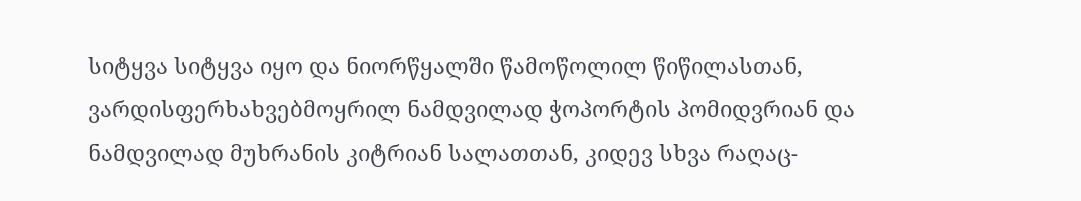სიტყვა სიტყვა იყო და ნიორწყალში წამოწოლილ წიწილასთან, ვარდისფერხახვებმოყრილ ნამდვილად ჭოპორტის პომიდვრიან და ნამდვილად მუხრანის კიტრიან სალათთან, კიდევ სხვა რაღაც-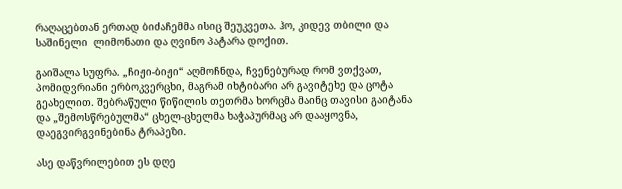რაღაცებთან ერთად ბიძაჩემმა ისიც შეუკვეთა. ჰო, კიდევ თბილი და საშინელი  ლიმონათი და ღვინო პატარა დოქით.

გაიშალა სუფრა. „ჩიჟი-ბიჟი“ აღმოჩნდა, ჩვენებურად რომ ვთქვათ, პომიდვრიანი ერბოკვერცხი, მაგრამ იხტიბარი არ გავიტეხე და ცოტა გეახელით. შებრაწული წიწილის თეთრმა ხორცმა მაინც თავისი გაიტანა და „შემოსწრებულმა“ ცხელ-ცხელმა ხაჭაპურმაც არ დააყოვნა, დაეგვირგვინებინა ტრაპეზი.

ასე დაწვრილებით ეს დღე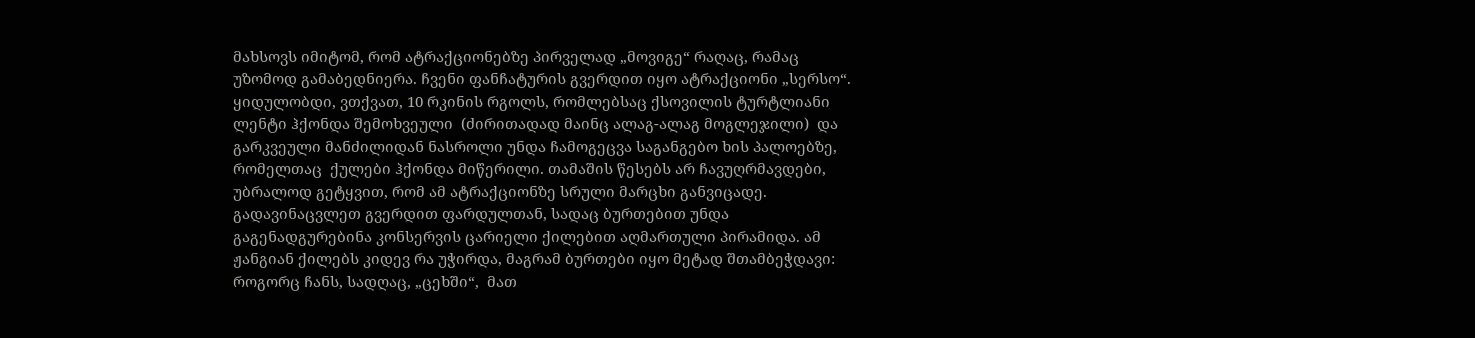მახსოვს იმიტომ, რომ ატრაქციონებზე პირველად „მოვიგე“ რაღაც, რამაც უზომოდ გამაბედნიერა. ჩვენი ფანჩატურის გვერდით იყო ატრაქციონი „სერსო“. ყიდულობდი, ვთქვათ, 10 რკინის რგოლს, რომლებსაც ქსოვილის ტურტლიანი ლენტი ჰქონდა შემოხვეული  (ძირითადად მაინც ალაგ-ალაგ მოგლეჯილი)  და გარკვეული მანძილიდან ნასროლი უნდა ჩამოგეცვა საგანგებო ხის პალოებზე, რომელთაც  ქულები ჰქონდა მიწერილი. თამაშის წესებს არ ჩავუღრმავდები, უბრალოდ გეტყვით, რომ ამ ატრაქციონზე სრული მარცხი განვიცადე. გადავინაცვლეთ გვერდით ფარდულთან, სადაც ბურთებით უნდა გაგენადგურებინა კონსერვის ცარიელი ქილებით აღმართული პირამიდა. ამ ჟანგიან ქილებს კიდევ რა უჭირდა, მაგრამ ბურთები იყო მეტად შთამბეჭდავი: როგორც ჩანს, სადღაც, „ცეხში“,  მათ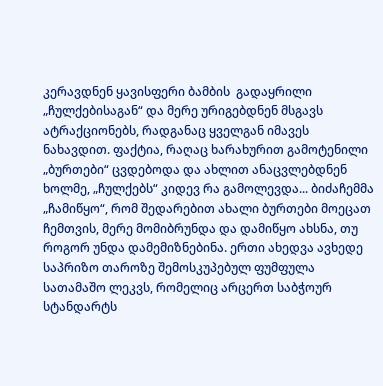კერავდნენ ყავისფერი ბამბის  გადაყრილი „ჩულქებისაგან“ და მერე ურიგებდნენ მსგავს ატრაქციონებს, რადგანაც ყველგან იმავეს ნახავდით. ფაქტია, რაღაც ხარახურით გამოტენილი „ბურთები“ ცვდებოდა და ახლით ანაცვლებდნენ ხოლმე, „ჩულქებს“ კიდევ რა გამოლევდა... ბიძაჩემმა „ჩამიწყო“, რომ შედარებით ახალი ბურთები მოეცათ ჩემთვის, მერე მომიბრუნდა და დამიწყო ახსნა, თუ როგორ უნდა დამემიზნებინა. ერთი ახედვა ავხედე საპრიზო თაროზე შემოსკუპებულ ფუმფულა სათამაშო ლეკვს, რომელიც არცერთ საბჭოურ სტანდარტს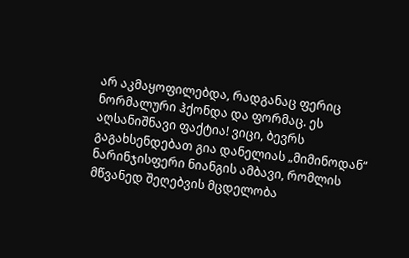არ აკმაყოფილებდა, რადგანაც ფერიც  ნორმალური ჰქონდა და ფორმაც. ეს აღსანიშნავი ფაქტია! ვიცი, ბევრს გაგახსენდებათ გია დანელიას „მიმინოდან“ ნარინჯისფერი ნიანგის ამბავი, რომლის მწვანედ შეღებვის მცდელობა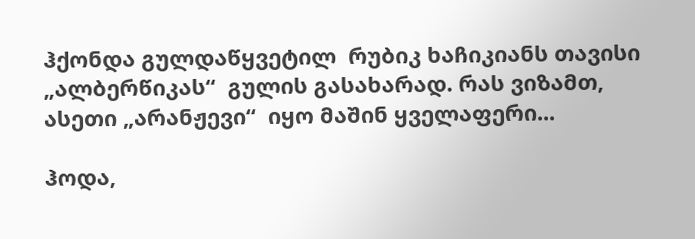ჰქონდა გულდაწყვეტილ  რუბიკ ხაჩიკიანს თავისი „ალბერწიკას“  გულის გასახარად. რას ვიზამთ, ასეთი „არანჟევი“  იყო მაშინ ყველაფერი...

ჰოდა,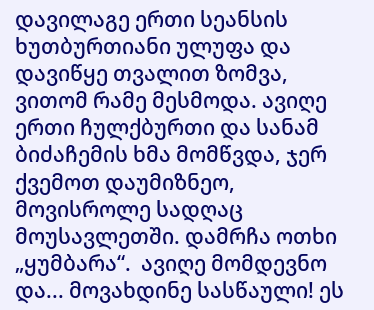დავილაგე ერთი სეანსის ხუთბურთიანი ულუფა და დავიწყე თვალით ზომვა, ვითომ რამე მესმოდა. ავიღე ერთი ჩულქბურთი და სანამ ბიძაჩემის ხმა მომწვდა, ჯერ ქვემოთ დაუმიზნეო, მოვისროლე სადღაც მოუსავლეთში. დამრჩა ოთხი „ყუმბარა“.  ავიღე მომდევნო  და... მოვახდინე სასწაული! ეს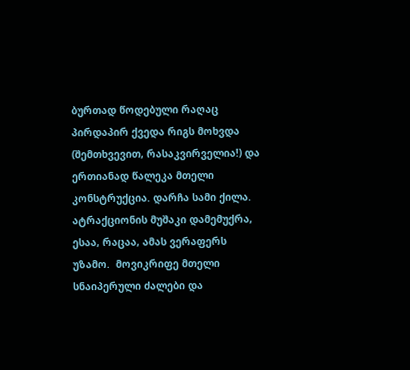ბურთად წოდებული რაღაც პირდაპირ ქვედა რიგს მოხვდა (შემთხვევით, რასაკვირველია!) და ერთიანად წალეკა მთელი კონსტრუქცია. დარჩა სამი ქილა. ატრაქციონის მუშაკი დამემუქრა, ესაა, რაცაა, ამას ვერაფერს უზამო.  მოვიკრიფე მთელი სნაიპერული ძალები და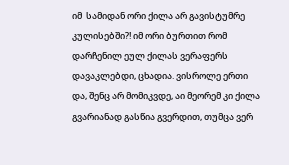იმ  სამიდან ორი ქილა არ გავისტუმრე  კულისებში?! იმ ორი ბურთით რომ დარჩენილ ეულ ქილას ვერაფერს დავაკლებდი, ცხადია. ვისროლე ერთი და, შენც არ მომიკვდე, აი მეორემ კი ქილა გვარიანად გასწია გვერდით, თუმცა ვერ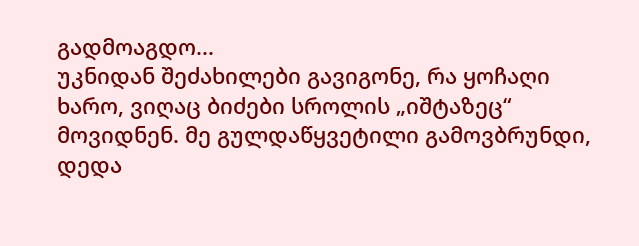გადმოაგდო...
უკნიდან შეძახილები გავიგონე, რა ყოჩაღი ხარო, ვიღაც ბიძები სროლის „იშტაზეც“ მოვიდნენ. მე გულდაწყვეტილი გამოვბრუნდი, დედა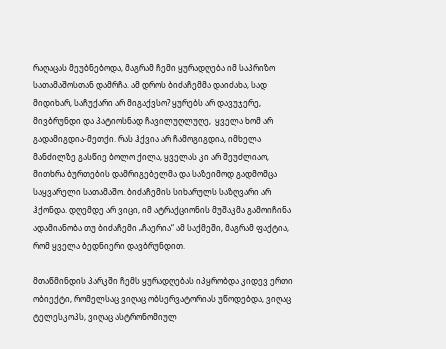რაღაცას მეუბნებოდა, მაგრამ ჩემი ყურადღება იმ საპრიზო სათამაშოსთან დამრჩა. ამ დროს ბიძაჩემმა დაიძახა, სად მიდიხარ, საჩუქარი არ მიგაქვსო? ყურებს არ დავუჯერე, მივბრუნდი და პატიოსნად ჩავილუღლუღე,  ყველა ხომ არ გადამიგდია-მეთქი. რას ჰქვია არ ჩამოგიგდია, იმხელა მანძილზე გასწიე ბოლო ქილა, ყველას კი არ შეუძლიაო, მითხრა ბურთების დამრიგებელმა და საზეიმოდ გადმომცა საყვარელი სათამაშო. ბიძაჩემის სიხარულს საზღვარი არ ჰქონდა. დღემდე არ ვიცი, იმ ატრაქციონის მუშაკმა გამოიჩინა ადამიანობა თუ ბიძაჩემი „ჩაერია“ ამ საქმეში, მაგრამ ფაქტია, რომ ყველა ბედნიერი დავბრუნდით.

მთაწმინდის პარკში ჩემს ყურადღებას იპყრობდა კიდევ ერთი ობიექტი, რომელსაც ვიღაც ობსერვატორიას უწოდებდა, ვიღაც ტელესკოპს, ვიღაც ასტრონომიულ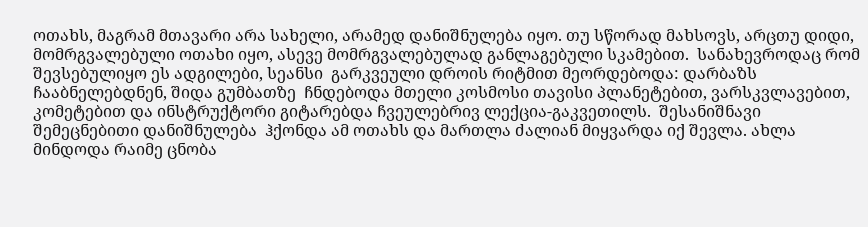ოთახს, მაგრამ მთავარი არა სახელი, არამედ დანიშნულება იყო. თუ სწორად მახსოვს, არცთუ დიდი, მომრგვალებული ოთახი იყო, ასევე მომრგვალებულად განლაგებული სკამებით.  სანახევროდაც რომ შევსებულიყო ეს ადგილები, სეანსი  გარკვეული დროის რიტმით მეორდებოდა: დარბაზს ჩააბნელებდნენ, შიდა გუმბათზე  ჩნდებოდა მთელი კოსმოსი თავისი პლანეტებით, ვარსკვლავებით, კომეტებით და ინსტრუქტორი გიტარებდა ჩვეულებრივ ლექცია-გაკვეთილს.  შესანიშნავი შემეცნებითი დანიშნულება  ჰქონდა ამ ოთახს და მართლა ძალიან მიყვარდა იქ შევლა. ახლა მინდოდა რაიმე ცნობა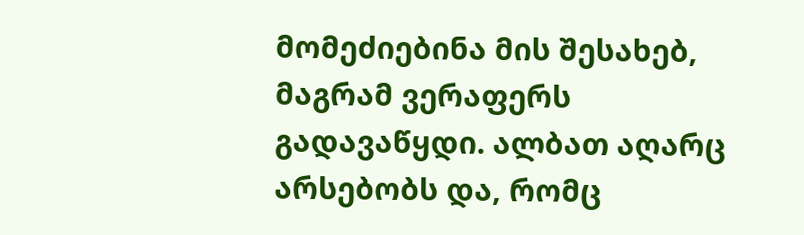მომეძიებინა მის შესახებ, მაგრამ ვერაფერს გადავაწყდი. ალბათ აღარც არსებობს და, რომც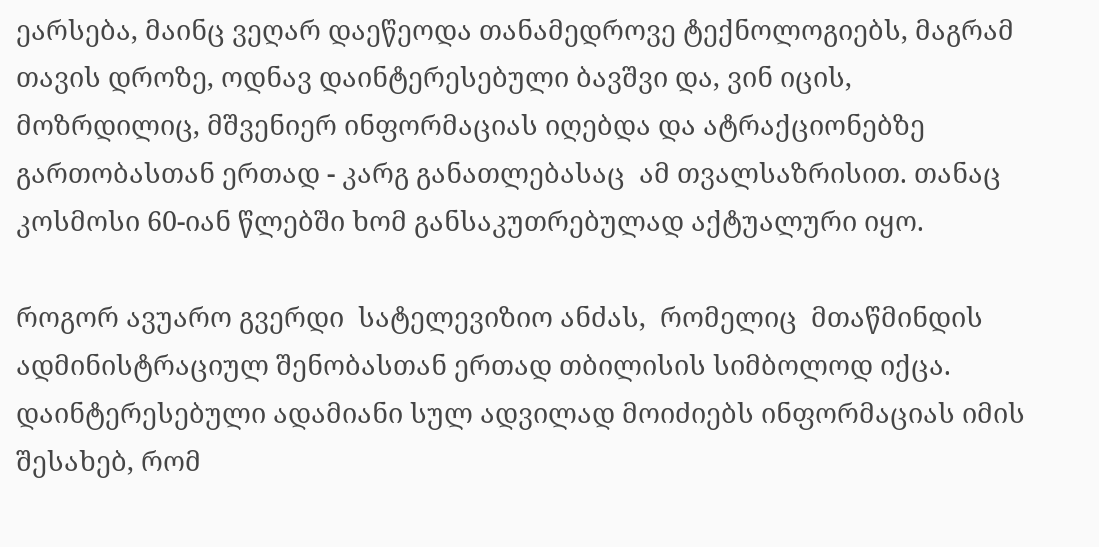ეარსება, მაინც ვეღარ დაეწეოდა თანამედროვე ტექნოლოგიებს, მაგრამ თავის დროზე, ოდნავ დაინტერესებული ბავშვი და, ვინ იცის, მოზრდილიც, მშვენიერ ინფორმაციას იღებდა და ატრაქციონებზე გართობასთან ერთად - კარგ განათლებასაც  ამ თვალსაზრისით. თანაც კოსმოსი 60-იან წლებში ხომ განსაკუთრებულად აქტუალური იყო.

როგორ ავუარო გვერდი  სატელევიზიო ანძას,  რომელიც  მთაწმინდის ადმინისტრაციულ შენობასთან ერთად თბილისის სიმბოლოდ იქცა. დაინტერესებული ადამიანი სულ ადვილად მოიძიებს ინფორმაციას იმის შესახებ, რომ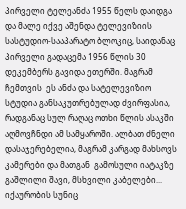პირველი ტელეანძა 1955 წელს დაიდგა და მალე იქვე აშენდა ტელევიზიის სასტუდიო-სააპარატო ბლოკიც, საიდანაც პირველი გადაცემა 1956 წლის 30 დეკემბერს გავიდა ეთერში. მაგრამ ჩემთვის  ეს ანძა და სატელევიზიო სტუდია განსაკუთრებულად ძვირფასია, რადგანაც სულ რაღაც ოთხი წლის ასაკში  აღმოვჩნდი ამ სამყაროში. ალბათ ძნელი დასაჯერებელია, მაგრამ კარგად მახსოვს კამერები და მათგან  გამოსული იატაკზე გაშლილი შავი, მსხვილი კაბელები... იქაურობის სუნიც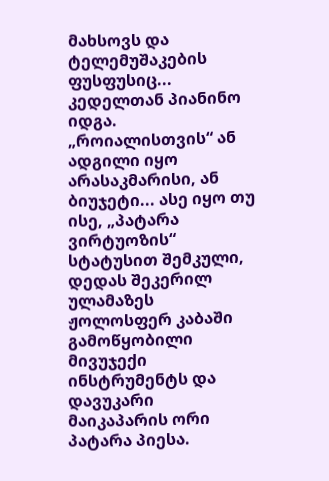მახსოვს და ტელემუშაკების ფუსფუსიც... კედელთან პიანინო იდგა. „როიალისთვის“ ან ადგილი იყო არასაკმარისი, ან ბიუჯეტი... ასე იყო თუ ისე, „პატარა ვირტუოზის“ სტატუსით შემკული, დედას შეკერილ ულამაზეს ჟოლოსფერ კაბაში გამოწყობილი მივუჯექი ინსტრუმენტს და დავუკარი  მაიკაპარის ორი პატარა პიესა.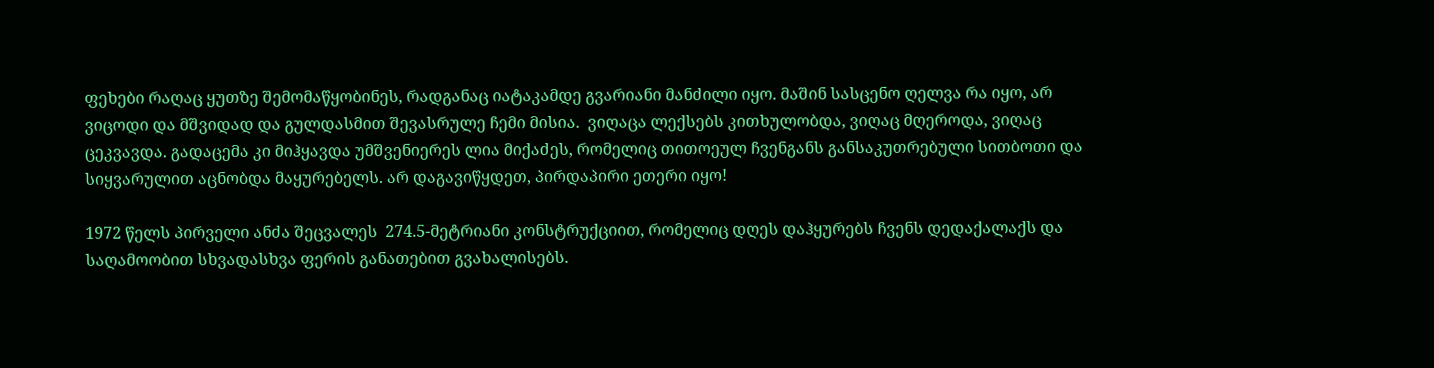ფეხები რაღაც ყუთზე შემომაწყობინეს, რადგანაც იატაკამდე გვარიანი მანძილი იყო. მაშინ სასცენო ღელვა რა იყო, არ ვიცოდი და მშვიდად და გულდასმით შევასრულე ჩემი მისია.  ვიღაცა ლექსებს კითხულობდა, ვიღაც მღეროდა, ვიღაც ცეკვავდა. გადაცემა კი მიჰყავდა უმშვენიერეს ლია მიქაძეს, რომელიც თითოეულ ჩვენგანს განსაკუთრებული სითბოთი და სიყვარულით აცნობდა მაყურებელს. არ დაგავიწყდეთ, პირდაპირი ეთერი იყო!

1972 წელს პირველი ანძა შეცვალეს  274.5-მეტრიანი კონსტრუქციით, რომელიც დღეს დაჰყურებს ჩვენს დედაქალაქს და საღამოობით სხვადასხვა ფერის განათებით გვახალისებს.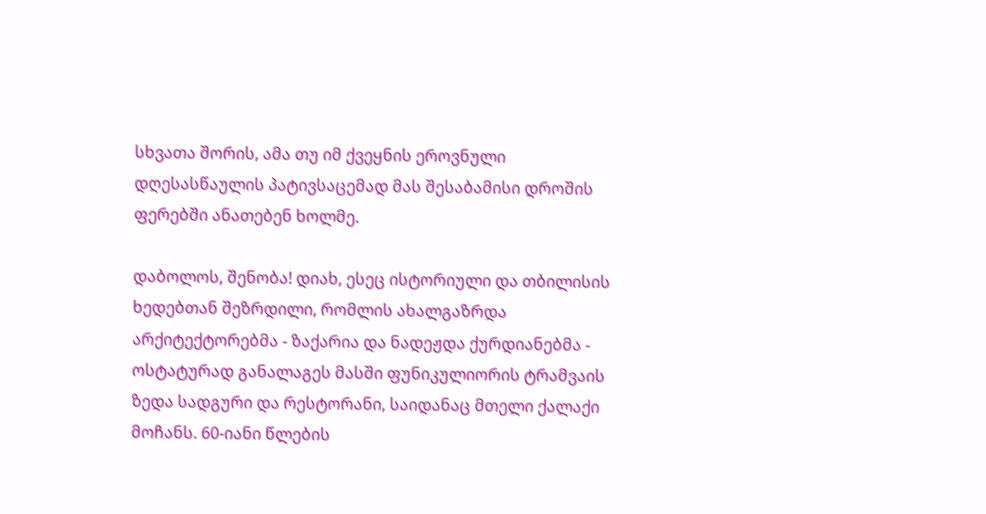სხვათა შორის, ამა თუ იმ ქვეყნის ეროვნული დღესასწაულის პატივსაცემად მას შესაბამისი დროშის ფერებში ანათებენ ხოლმე.

დაბოლოს, შენობა! დიახ, ესეც ისტორიული და თბილისის ხედებთან შეზრდილი, რომლის ახალგაზრდა არქიტექტორებმა - ზაქარია და ნადეჟდა ქურდიანებმა - ოსტატურად განალაგეს მასში ფუნიკულიორის ტრამვაის ზედა სადგური და რესტორანი, საიდანაც მთელი ქალაქი მოჩანს. 60-იანი წლების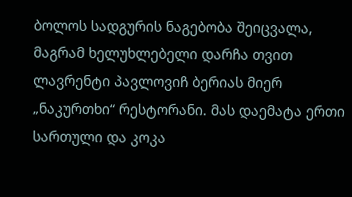ბოლოს სადგურის ნაგებობა შეიცვალა, მაგრამ ხელუხლებელი დარჩა თვით ლავრენტი პავლოვიჩ ბერიას მიერ „ნაკურთხი“ რესტორანი. მას დაემატა ერთი სართული და კოკა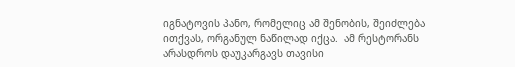იგნატოვის პანო, რომელიც ამ შენობის, შეიძლება ითქვას, ორგანულ ნაწილად იქცა.  ამ რესტორანს არასდროს დაუკარგავს თავისი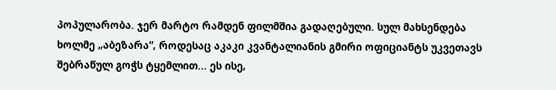პოპულარობა. ჯერ მარტო რამდენ ფილმშია გადაღებული. სულ მახსენდება ხოლმე „აბეზარა“, როდესაც აკაკი კვანტალიანის გმირი ოფიციანტს უკვეთავს შებრაწულ გოჭს ტყემლით... ეს ისე,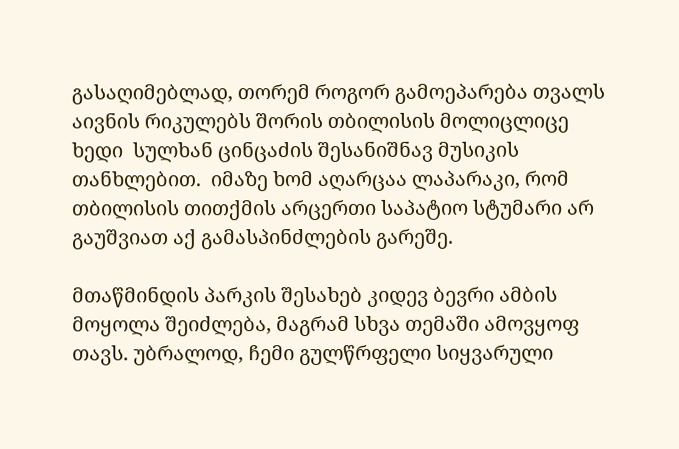გასაღიმებლად, თორემ როგორ გამოეპარება თვალს აივნის რიკულებს შორის თბილისის მოლიცლიცე ხედი  სულხან ცინცაძის შესანიშნავ მუსიკის თანხლებით.  იმაზე ხომ აღარცაა ლაპარაკი, რომ თბილისის თითქმის არცერთი საპატიო სტუმარი არ გაუშვიათ აქ გამასპინძლების გარეშე.

მთაწმინდის პარკის შესახებ კიდევ ბევრი ამბის მოყოლა შეიძლება, მაგრამ სხვა თემაში ამოვყოფ თავს. უბრალოდ, ჩემი გულწრფელი სიყვარული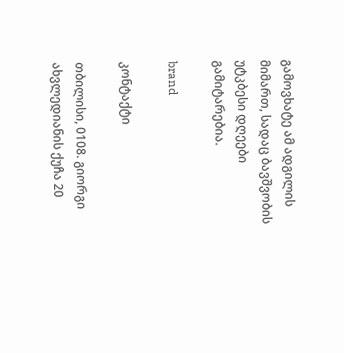გამოვხატე ამ ადგილის მიმართ, სადაც ბავშვობის უტკბესი დღეები გამიტარებია.

brand

კონტაქტი

თბილისი, 0108. გიორგი ახვლედიანის ქუჩა 20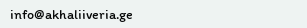info@akhaliiveria.ge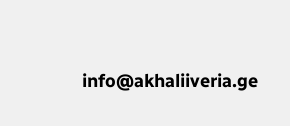info@akhaliiveria.ge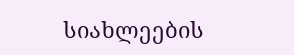სიახლეების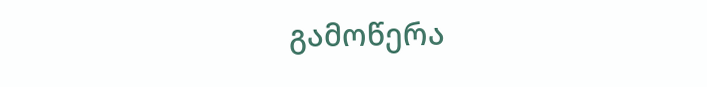გამოწერა